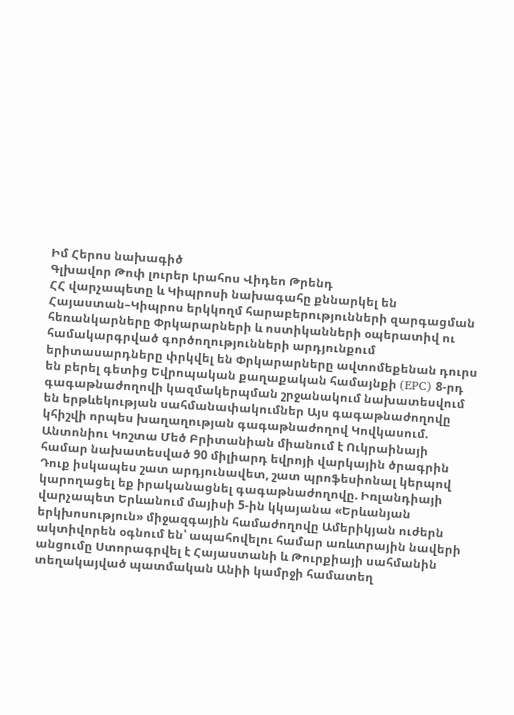Իմ Հերոս նախագիծ
Գլխավոր Թոփ լուրեր Լրահոս Վիդեո Թրենդ
ՀՀ վարչապետը և Կիպրոսի նախագահը քննարկել են Հայաստան–Կիպրոս երկկողմ հարաբերությունների զարգացման հեռանկարները Փրկարարների և ոստիկանների օպերատիվ ու համակարգրված գործողությունների արդյունքում երիտասարդները փրկվել են Փրկարարները ավտոմեքենան դուրս են բերել գետից Եվրոպական քաղաքական համայնքի (EPC) 8-րդ գագաթնաժողովի կազմակերպման շրջանակում նախատեսվում են երթևեկության սահմանափակումներ Այս գագաթնաժողովը կհիշվի որպես խաղաղության գագաթնաժողով Կովկասում. Անտոնիու Կոշտա Մեծ Բրիտանիան միանում է Ուկրաինայի համար նախատեսված 90 միլիարդ եվրոյի վարկային ծրագրին Դուք իսկապես շատ արդյունավետ, շատ պրոֆեսիոնալ կերպով կարողացել եք իրականացնել գագաթնաժողովը. Իռլանդիայի վարչապետ Երևանում մայիսի 5-ին կկայանա «Երևանյան երկխոսություն» միջազգային համաժողովը Ամերիկյան ուժերն ակտիվորեն օգնում են՝ ապահովելու համար առևտրային նավերի անցումը Ստորագրվել է Հայաստանի և Թուրքիայի սահմանին տեղակայված պատմական Անիի կամրջի համատեղ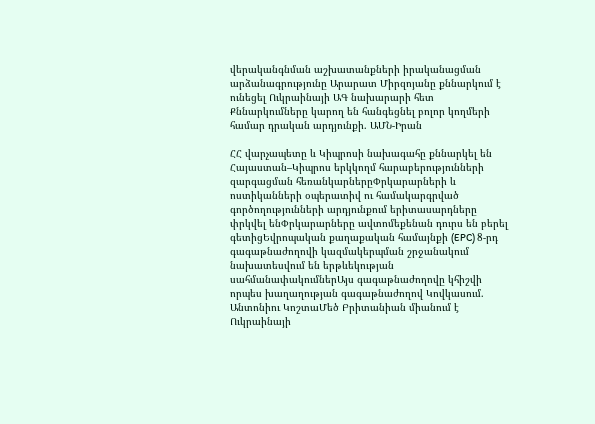վերականգնման աշխատանքների իրականացման արձանագրությունը Արարատ Միրզոյանը քննարկում է ունեցել Ուկրաինայի ԱԳ նախարարի հետ Քննարկումները կարող են հանգեցնել բոլոր կողմերի համար դրական արդյունքի. ԱՄՆ-Իրան

ՀՀ վարչապետը և Կիպրոսի նախագահը քննարկել են Հայաստան–Կիպրոս երկկողմ հարաբերությունների զարգացման հեռանկարներըՓրկարարների և ոստիկանների օպերատիվ ու համակարգրված գործողությունների արդյունքում երիտասարդները փրկվել ենՓրկարարները ավտոմեքենան դուրս են բերել գետիցԵվրոպական քաղաքական համայնքի (EPC) 8-րդ գագաթնաժողովի կազմակերպման շրջանակում նախատեսվում են երթևեկության սահմանափակումներԱյս գագաթնաժողովը կհիշվի որպես խաղաղության գագաթնաժողով Կովկասում. Անտոնիու ԿոշտաՄեծ Բրիտանիան միանում է Ուկրաինայի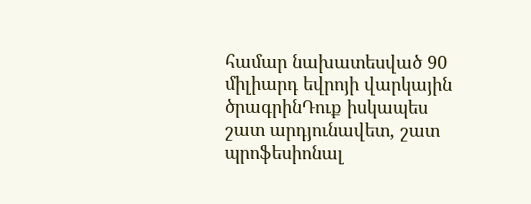համար նախատեսված 90 միլիարդ եվրոյի վարկային ծրագրինԴուք իսկապես շատ արդյունավետ, շատ պրոֆեսիոնալ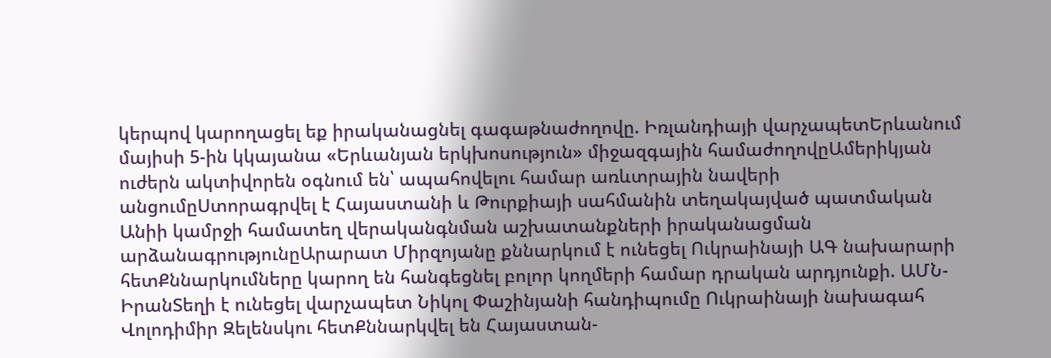կերպով կարողացել եք իրականացնել գագաթնաժողովը. Իռլանդիայի վարչապետԵրևանում մայիսի 5-ին կկայանա «Երևանյան երկխոսություն» միջազգային համաժողովըԱմերիկյան ուժերն ակտիվորեն օգնում են՝ ապահովելու համար առևտրային նավերի անցումըՍտորագրվել է Հայաստանի և Թուրքիայի սահմանին տեղակայված պատմական Անիի կամրջի համատեղ վերականգնման աշխատանքների իրականացման արձանագրությունըԱրարատ Միրզոյանը քննարկում է ունեցել Ուկրաինայի ԱԳ նախարարի հետՔննարկումները կարող են հանգեցնել բոլոր կողմերի համար դրական արդյունքի. ԱՄՆ-ԻրանՏեղի է ունեցել վարչապետ Նիկոլ Փաշինյանի հանդիպումը Ուկրաինայի նախագահ Վոլոդիմիր Զելենսկու հետՔննարկվել են Հայաստան-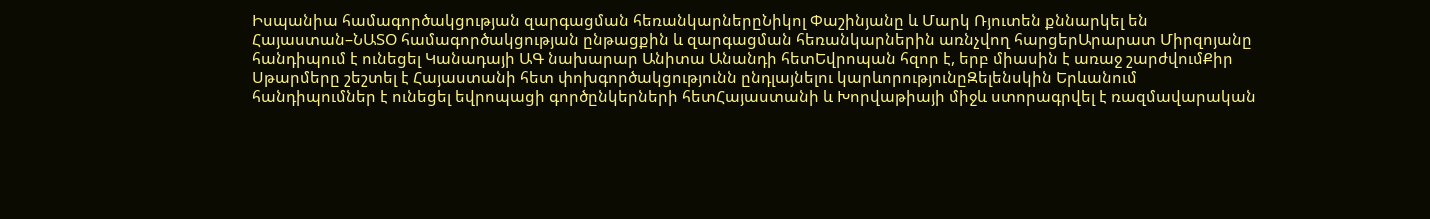Իսպանիա համագործակցության զարգացման հեռանկարներըՆիկոլ Փաշինյանը և Մարկ Ռյուտեն քննարկել են Հայաստան–ՆԱՏՕ համագործակցության ընթացքին և զարգացման հեռանկարներին առնչվող հարցերԱրարատ Միրզոյանը հանդիպում է ունեցել Կանադայի ԱԳ նախարար Անիտա Անանդի հետԵվրոպան հզոր է, երբ միասին է առաջ շարժվումՔիր Սթարմերը շեշտել է Հայաստանի հետ փոխգործակցությունն ընդլայնելու կարևորությունըԶելենսկին Երևանում հանդիպումներ է ունեցել եվրոպացի գործընկերների հետՀայաստանի և Խորվաթիայի միջև ստորագրվել է ռազմավարական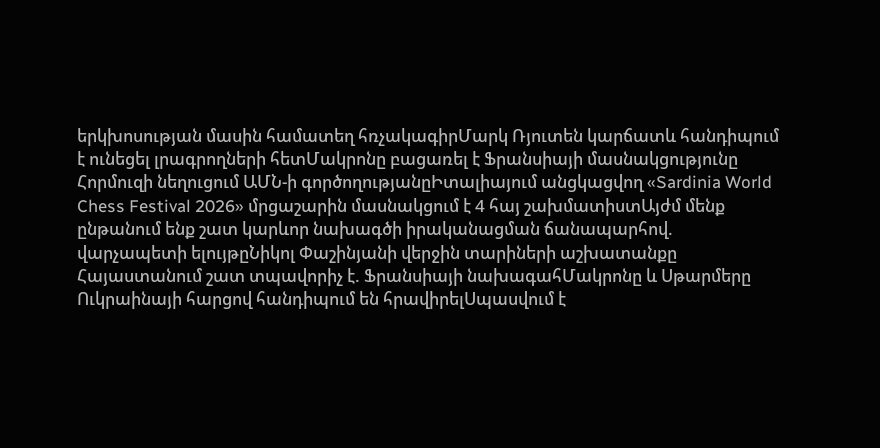երկխոսության մասին համատեղ հռչակագիրՄարկ Ռյուտեն կարճատև հանդիպում է ունեցել լրագրողների հետՄակրոնը բացառել է Ֆրանսիայի մասնակցությունը Հորմուզի նեղուցում ԱՄՆ-ի գործողությանըԻտալիայում անցկացվող «Sardinia World Chess Festival 2026» մրցաշարին մասնակցում է 4 հայ շախմատիստԱյժմ մենք ընթանում ենք շատ կարևոր նախագծի իրականացման ճանապարհով. վարչապետի ելույթըՆիկոլ Փաշինյանի վերջին տարիների աշխատանքը Հայաստանում շատ տպավորիչ է. Ֆրանսիայի նախագահՄակրոնը և Սթարմերը Ուկրաինայի հարցով հանդիպում են հրավիրելՍպասվում է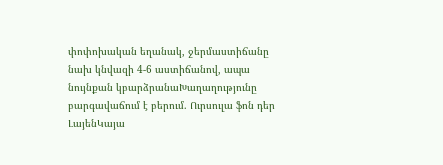փոփոխական եղանակ, ջերմաստիճանը նախ կնվազի 4-6 աստիճանով, ապա նույնքան կբարձրանաԽաղաղությունը բարգավաճում է բերում. Ուրսուլա ֆոն դեր ԼայենԿայա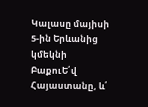Կալասը մայիսի 5-ին Երևանից կմեկնի ԲաքուԵ՛վ Հայաստանը, և՛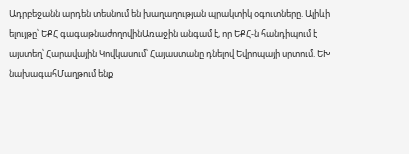Ադրբեջանն արդեն տեսնում են խաղաղության պրակտիկ օգուտները. Ալիևի ելույթը՝ ԵՔՀ գագաթնաժողովինԱռաջին անգամ է, որ ԵՔՀ-ն հանդիպում է այստեղ՝ Հարավային Կովկասում՝ Հայաստանը դնելով Եվրոպայի սրտում. ԵԽ նախագահՄաղթում ենք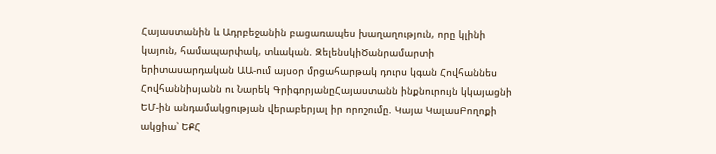Հայաստանին և Ադրբեջանին բացառապես խաղաղություն, որը կլինի կայուն, համապարփակ, տևական. ԶելենսկիԾանրամարտի երիտասարդական ԱԱ-ում այսօր մրցահարթակ դուրս կգան Հովհաննես Հովհաննիսյանն ու Նարեկ ԳրիգորյանըՀայաստանն ինքնուրույն կկայացնի ԵՄ-ին անդամակցության վերաբերյալ իր որոշումը. Կայա ԿալասԲողոքի ակցիա՝ ԵՔՀ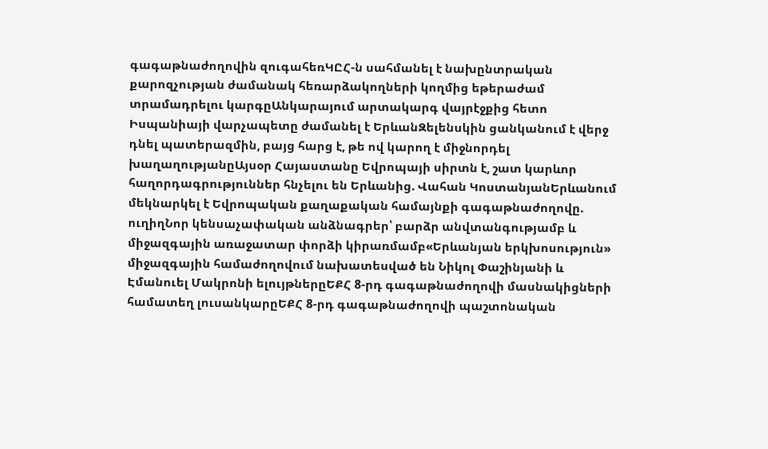գագաթնաժողովին զուգահեռԿԸՀ-ն սահմանել է նախընտրական քարոզչության ժամանակ հեռարձակողների կողմից եթերաժամ տրամադրելու կարգըԱնկարայում արտակարգ վայրէջքից հետո Իսպանիայի վարչապետը ժամանել է ԵրևանԶելենսկին ցանկանում է վերջ դնել պատերազմին, բայց հարց է, թե ով կարող է միջնորդել խաղաղությանըԱյսօր Հայաստանը Եվրոպայի սիրտն է, շատ կարևոր հաղորդագրություններ հնչելու են Երևանից. Վահան ԿոստանյանԵրևանում մեկնարկել է Եվրոպական քաղաքական համայնքի գագաթնաժողովը. ուղիղՆոր կենսաչափական անձնագրեր՝ բարձր անվտանգությամբ և միջազգային առաջատար փորձի կիրառմամբ«Երևանյան երկխոսություն» միջազգային համաժողովում նախատեսված են Նիկոլ Փաշինյանի և Էմանուել Մակրոնի ելույթներըԵՔՀ 8-րդ գագաթնաժողովի մասնակիցների համատեղ լուսանկարըԵՔՀ 8-րդ գագաթնաժողովի պաշտոնական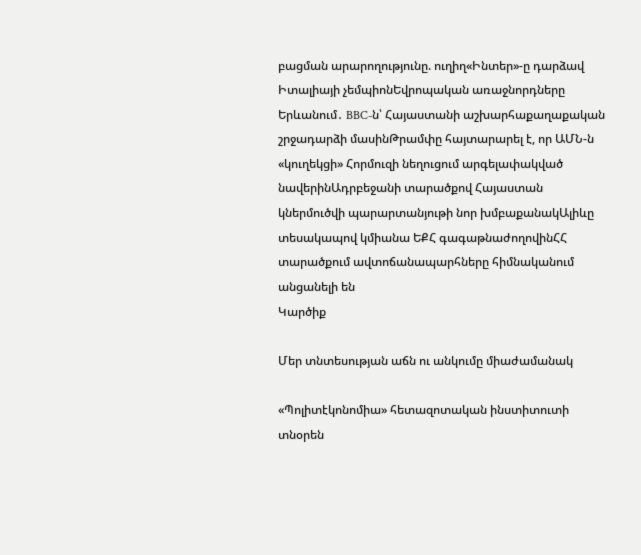բացման արարողությունը. ուղիղ«Ինտեր»-ը դարձավ Իտալիայի չեմպիոնԵվրոպական առաջնորդները Երևանում․ BBC-ն՝ Հայաստանի աշխարհաքաղաքական շրջադարձի մասինԹրամփը հայտարարել է, որ ԱՄՆ-ն «կուղեկցի» Հորմուզի նեղուցում արգելափակված նավերինԱդրբեջանի տարածքով Հայաստան կներմուծվի պարարտանյութի նոր խմբաքանակԱլիևը տեսակապով կմիանա ԵՔՀ գագաթնաժողովինՀՀ տարածքում ավտոճանապարհները հիմնականում անցանելի են
Կարծիք

Մեր տնտեսության աճն ու անկումը միաժամանակ

«Պոլիտէկոնոմիա» հետազոտական ինստիտուտի տնօրեն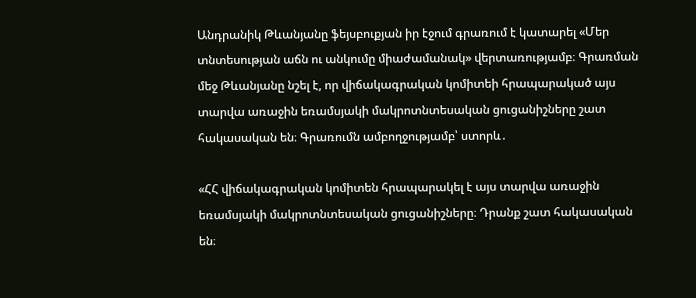Անդրանիկ Թևանյանը ֆեյսբուքյան իր էջում գրառում է կատարել «Մեր տնտեսության աճն ու անկումը միաժամանակ» վերտառությամբ։ Գրառման մեջ Թևանյանը նշել է, որ վիճակագրական կոմիտեի հրապարակած այս տարվա առաջին եռամսյակի մակրոտնտեսական ցուցանիշները շատ հակասական են։ Գրառումն ամբողջությամբ՝ ստորև․

«ՀՀ վիճակագրական կոմիտեն հրապարակել է այս տարվա առաջին եռամսյակի մակրոտնտեսական ցուցանիշները։ Դրանք շատ հակասական են։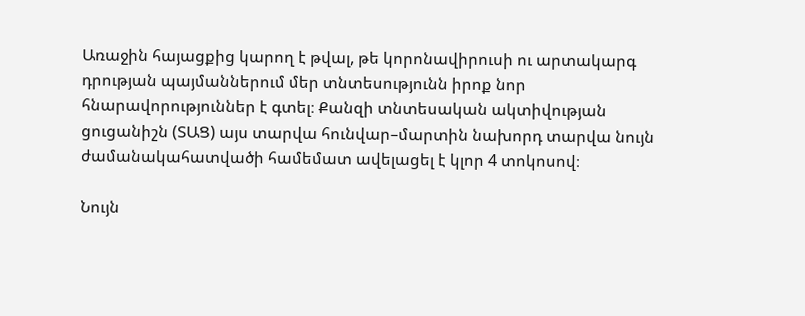Առաջին հայացքից կարող է թվալ, թե կորոնավիրուսի ու արտակարգ դրության պայմաններում մեր տնտեսությունն իրոք նոր հնարավորություններ է գտել։ Քանզի տնտեսական ակտիվության ցուցանիշն (ՏԱՑ) այս տարվա հունվար–մարտին նախորդ տարվա նույն ժամանակահատվածի համեմատ ավելացել է կլոր 4 տոկոսով։

Նույն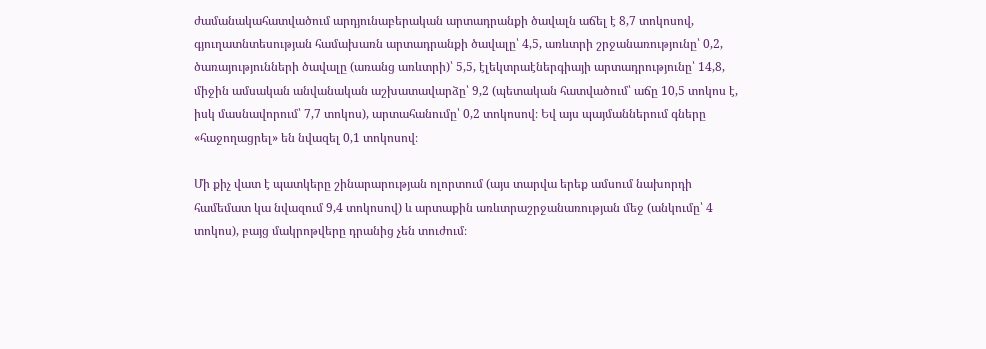ժամանակահատվածում արդյունաբերական արտադրանքի ծավալն աճել է 8,7 տոկոսով, գյուղատնտեսության համախառն արտադրանքի ծավալը՝ 4,5, առևտրի շրջանառությունը՝ 0,2, ծառայությունների ծավալը (առանց առևտրի)՝ 5,5, էլեկտրաէներգիայի արտադրությունը՝ 14,8, միջին ամսական անվանական աշխատավարձը՝ 9,2 (պետական հատվածում՝ աճը 10,5 տոկոս է, իսկ մասնավորում՝ 7,7 տոկոս), արտահանումը՝ 0,2 տոկոսով։ Եվ այս պայմաններում գները «հաջողացրել» են նվազել 0,1 տոկոսով։

Մի քիչ վատ է պատկերը շինարարության ոլորտում (այս տարվա երեք ամսում նախորդի համեմատ կա նվազում 9,4 տոկոսով) և արտաքին առևտրաշրջանառության մեջ (անկումը՝ 4 տոկոս), բայց մակրոթվերը դրանից չեն տուժում։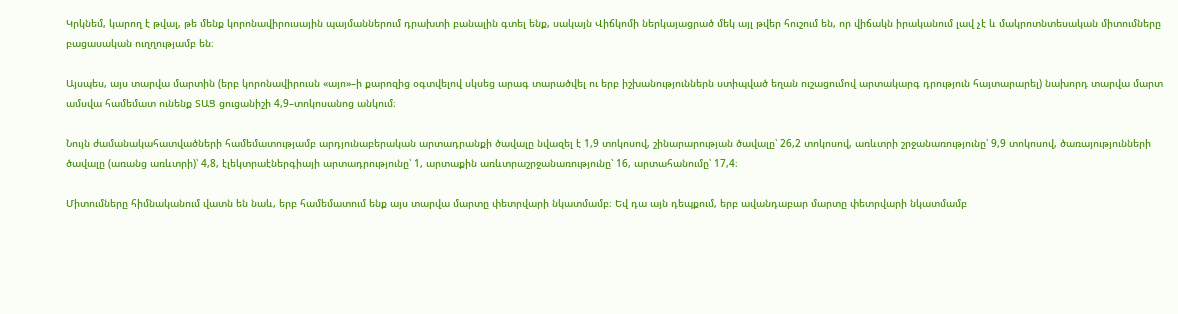Կրկնեմ, կարող է թվալ, թե մենք կորոնավիրուսային պայմաններում դրախտի բանալին գտել ենք, սակայն Վիճկոմի ներկայացրած մեկ այլ թվեր հուշում են, որ վիճակն իրականում լավ չէ և մակրոտնտեսական միտումները բացասական ուղղությամբ են։

Այսպես, այս տարվա մարտին (երբ կորոնավիրուսն «այո»–ի քարոզից օգտվելով սկսեց արագ տարածվել ու երբ իշխանություններն ստիպված եղան ուշացումով արտակարգ դրություն հայտարարել) նախորդ տարվա մարտ ամսվա համեմատ ունենք ՏԱՑ ցուցանիշի 4,9–տոկոսանոց անկում։

Նույն ժամանակահատվածների համեմատությամբ արդյունաբերական արտադրանքի ծավալը նվազել է 1,9 տոկոսով, շինարարության ծավալը՝ 26,2 տոկոսով, առևտրի շրջանառությունը՝ 9,9 տոկոսով, ծառայությունների ծավալը (առանց առևտրի)՝ 4,8, էլեկտրաէներգիայի արտադրությունը՝ 1, արտաքին առևտրաշրջանառությունը՝ 16, արտահանումը՝ 17,4։

Միտումները հիմնականում վատն են նաև, երբ համեմատում ենք այս տարվա մարտը փետրվարի նկատմամբ։ Եվ դա այն դեպքում, երբ ավանդաբար մարտը փետրվարի նկատմամբ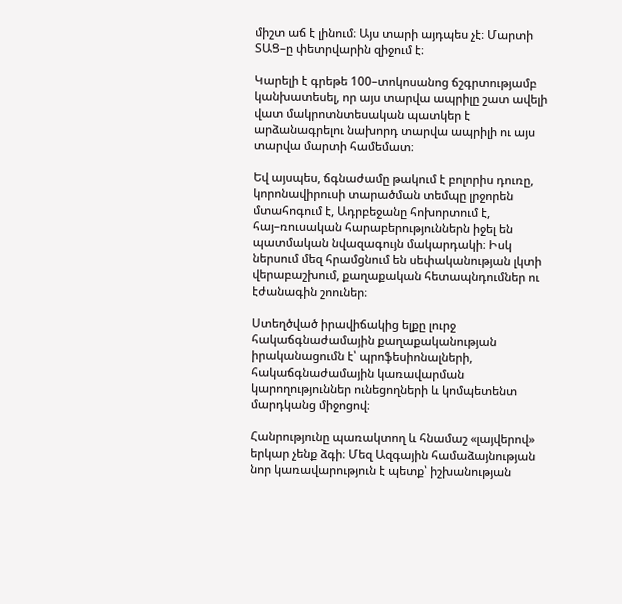միշտ աճ է լինում։ Այս տարի այդպես չէ։ Մարտի ՏԱՑ–ը փետրվարին զիջում է։

Կարելի է գրեթե 100–տոկոսանոց ճշգրտությամբ կանխատեսել, որ այս տարվա ապրիլը շատ ավելի վատ մակրոտնտեսական պատկեր է արձանագրելու նախորդ տարվա ապրիլի ու այս տարվա մարտի համեմատ։

Եվ այսպես, ճգնաժամը թակում է բոլորիս դուռը, կորոնավիրուսի տարածման տեմպը լրջորեն մտահոգում է, Ադրբեջանը հոխորտում է, հայ–ռուսական հարաբերություններն իջել են պատմական նվազագույն մակարդակի։ Իսկ ներսում մեզ հրամցնում են սեփականության լկտի վերաբաշխում, քաղաքական հետապնդումներ ու էժանագին շոուներ։

Ստեղծված իրավիճակից ելքը լուրջ հակաճգնաժամային քաղաքականության իրականացումն է՝ պրոֆեսիոնալների, հակաճգնաժամային կառավարման կարողություններ ունեցողների և կոմպետենտ մարդկանց միջոցով։

Հանրությունը պառակտող և հնամաշ «լայվերով» երկար չենք ձգի։ Մեզ Ազգային համաձայնության նոր կառավարություն է պետք՝ իշխանության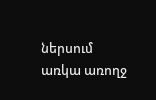ներսում առկա առողջ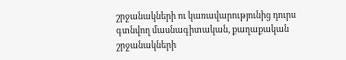շրջանակների ու կառավարությունից դուրս գտնվող մասնագիտական, քաղաքական շրջանակների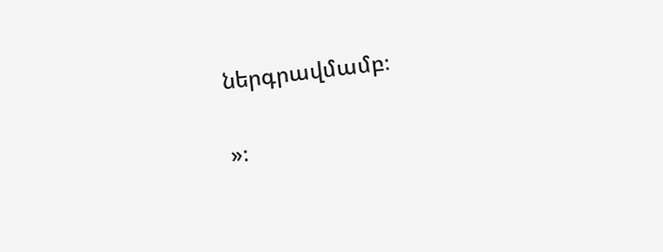ներգրավմամբ։

»։